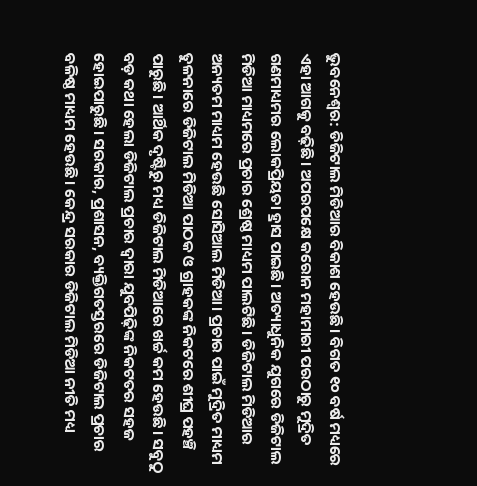ଭୁବନେଶ୍ବର: ଡିଜିଟାଲ ମିଡିଆର ବିକାଶ ହେଉଛି। ବିଗତ ୧୦ ବର୍ଷ ମଧ୍ୟରେ ଏହା ଆଗକୁ ବଢ଼ିଛି। ଅପରପକ୍ଷେ କରୋନ ମହାମାରୀ ପରଠାରୁ ମୁଦ୍ରିତ ଗଣମାଧ୍ୟମର ଲୋକପ୍ରିୟତା ହ୍ରାସ ପାଇଛି। ଅତ୍ୟାଧୁନିକ ଯୁଗରେ ଡିଜିଟାଲ ମିଡିଆ ମାଧ୍ୟମରେ ପ୍ରଚାର ଶ୍ରେଷ୍ଠ ମାଧ୍ୟମ ପାଲଟିଛି। ଡିଜିଟାଲ ମିଡିଆର ଅନ୍ୟତମ ମାଧ୍ୟମ ହେଉଛି ସୋସିଆଲ ମିଡିଆ। ପ୍ରଚାର ପାଇଁ ମୁଦ୍ରିତ ମାଧ୍ୟମ ତୁଳନାରେ ଡିଜିଟାଲ ମିଡିଆ ପାଠକ ଓ ଗ୍ରାହକଙ୍କ ନିକଟରେ ଶୀଘ୍ର ପହଞ୍ଚି ପାରୁଛି। ଆର୍ଥିକ ଦୃଷ୍ଟିରୁ ମଧ୍ୟ ଡିଜିଟାଲ ମିଡିଆରେ ଖର୍ଚ୍ଚ କମ ହେଉଛି। ସବୁଠୁ ବଡ଼ କଥା ହେଲା ଡିଜିଟାଲ ପ୍ରଚାର ଦ୍ବାରା ଯୁବପିଢ଼ିଙ୍କ ନିକଟତର ସହଜ ହୋଇପାରୁଛି। ସରକାର, ପ୍ରଶାସନ, ବ୍ୟକ୍ତିଗତସ୍ତରରେ ଡିଜିଟାଲ ପ୍ରଚାର ବଳିଷ୍ଠ ମାଧ୍ୟମ ହେଉଛି। କେନ୍ଦ୍ର ସରକାର ଡିଜିଟାଲ ମିଡିଆ ନୀତି ମଧ୍ୟ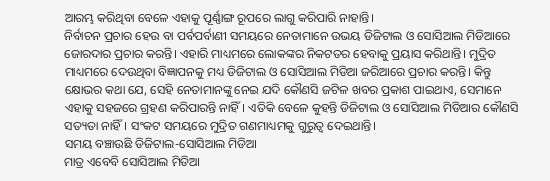ଆରମ୍ଭ କରିଥିବା ବେଳେ ଏହାକୁ ପୂର୍ଣ୍ଣାଙ୍ଗ ରୂପରେ ଲାଗୁ କରିପାରି ନାହାନ୍ତି।
ନିର୍ବାଚନ ପ୍ରଚାର ହେଉ ବା ପର୍ବପର୍ବାଣୀ ସମୟରେ ନେତାମାନେ ଉଭୟ ଡିଜିଟାଲ ଓ ସୋସିଆଲ ମିଡିଆରେ ଜୋରଦାର ପ୍ରଚାର କରନ୍ତି। ଏହାରି ମାଧ୍ୟମରେ ଲୋକଙ୍କର ନିକଟତର ହେବାକୁ ପ୍ରୟାସ କରିଥାନ୍ତି। ମୁଦ୍ରିତ ମାଧ୍ୟମରେ ଦେଉଥିବା ବିଜ୍ଞାପନକୁ ମଧ୍ୟ ଡିଜିଟାଲ ଓ ସୋସିଆଲ ମିଡିଆ ଜରିଆରେ ପ୍ରଚାର କରନ୍ତି। କିନ୍ତୁ କ୍ଷୋଭର କଥା ଯେ, ସେହି ନେତାମାନଙ୍କୁ ନେଇ ଯଦି କୌଣସି ଜଟିଳ ଖବର ପ୍ରକାଶ ପାଇଥାଏ, ସେମାନେ ଏହାକୁ ସହଜରେ ଗ୍ରହଣ କରିପାରନ୍ତି ନାହିଁ। ଏତିକି ବେଳେ କୁହନ୍ତି ଡିଜିଟାଲ ଓ ସୋସିଆଲ ମିଡିଆର କୌଣସି ସତ୍ୟତା ନାହିଁ। ସଂକଟ ସମୟରେ ମୁଦ୍ରିତ ଗଣମାଧ୍ୟମକୁ ଗୁରୁତ୍ବ ଦେଇଥାନ୍ତି।
ସମୟ ବଞ୍ଚାଉଛି ଡିଜିଟାଲ-ସୋସିଆଲ ମିଡିଆ
ମାତ୍ର ଏବେବି ସୋସିଆଲ ମିଡିଆ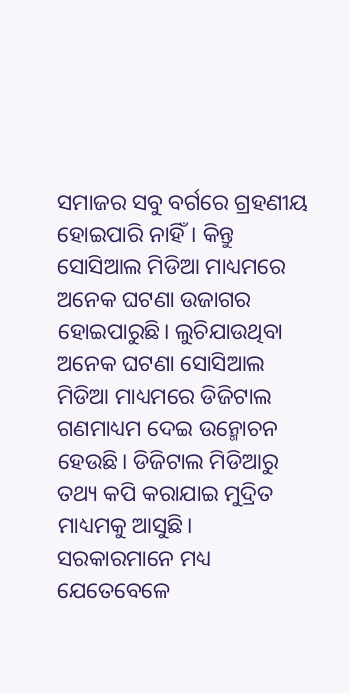ସମାଜର ସବୁ ବର୍ଗରେ ଗ୍ରହଣୀୟ ହୋଇପାରି ନାହିଁ। କିନ୍ତୁ ସୋସିଆଲ ମିଡିଆ ମାଧ୍ୟମରେ ଅନେକ ଘଟଣା ଉଜାଗର ହୋଇପାରୁଛି। ଲୁଚିଯାଉଥିବା ଅନେକ ଘଟଣା ସୋସିଆଲ ମିଡିଆ ମାଧ୍ୟମରେ ଡିଜିଟାଲ ଗଣମାଧ୍ୟମ ଦେଇ ଉନ୍ମୋଚନ ହେଉଛି। ଡିଜିଟାଲ ମିଡିଆରୁ ତଥ୍ୟ କପି କରାଯାଇ ମୁଦ୍ରିତ ମାଧ୍ୟମକୁ ଆସୁଛି। ସରକାରମାନେ ମଧ୍ୟ ଯେତେବେଳେ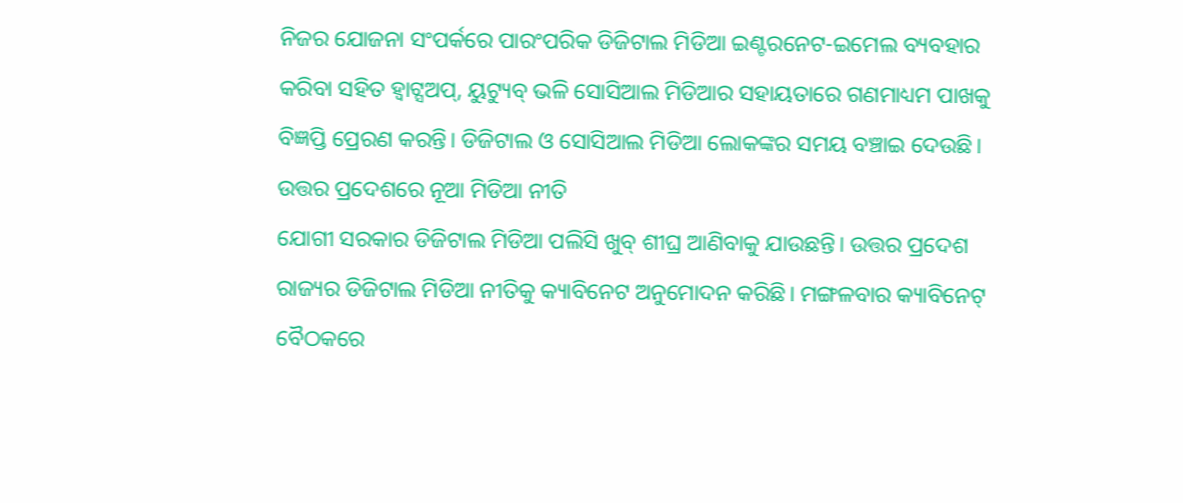ନିଜର ଯୋଜନା ସଂପର୍କରେ ପାରଂପରିକ ଡିଜିଟାଲ ମିଡିଆ ଇଣ୍ଟରନେଟ-ଇମେଲ ବ୍ୟବହାର କରିବା ସହିତ ହ୍ବାଟ୍ସଅପ୍, ୟୁଟ୍ୟୁବ୍ ଭଳି ସୋସିଆଲ ମିଡିଆର ସହାୟତାରେ ଗଣମାଧ୍ୟମ ପାଖକୁ ବିଜ୍ଞପ୍ତି ପ୍ରେରଣ କରନ୍ତି। ଡିଜିଟାଲ ଓ ସୋସିଆଲ ମିଡିଆ ଲୋକଙ୍କର ସମୟ ବଞ୍ଚାଇ ଦେଉଛି।
ଉତ୍ତର ପ୍ରଦେଶରେ ନୂଆ ମିଡିଆ ନୀତି
ଯୋଗୀ ସରକାର ଡିଜିଟାଲ ମିଡିଆ ପଲିସି ଖୁବ୍ ଶୀଘ୍ର ଆଣିବାକୁ ଯାଉଛନ୍ତି। ଉତ୍ତର ପ୍ରଦେଶ ରାଜ୍ୟର ଡିଜିଟାଲ ମିଡିଆ ନୀତିକୁ କ୍ୟାବିନେଟ ଅନୁମୋଦନ କରିଛି। ମଙ୍ଗଳବାର କ୍ୟାବିନେଟ୍ ବୈଠକରେ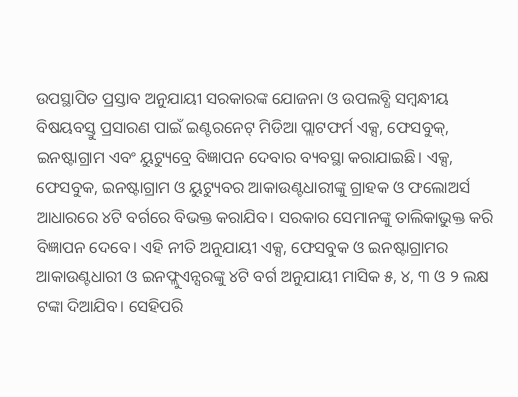ଉପସ୍ଥାପିତ ପ୍ରସ୍ତାବ ଅନୁଯାୟୀ ସରକାରଙ୍କ ଯୋଜନା ଓ ଉପଲବ୍ଧି ସମ୍ବନ୍ଧୀୟ ବିଷୟବସ୍ତୁ ପ୍ରସାରଣ ପାଇଁ ଇଣ୍ଟରନେଟ୍ ମିଡିଆ ପ୍ଲାଟଫର୍ମ ଏକ୍ସ, ଫେସବୁକ୍, ଇନଷ୍ଟାଗ୍ରାମ ଏବଂ ୟୁଟ୍ୟୁବ୍ରେ ବିଜ୍ଞାପନ ଦେବାର ବ୍ୟବସ୍ଥା କରାଯାଇଛି। ଏକ୍ସ, ଫେସବୁକ, ଇନଷ୍ଟାଗ୍ରାମ ଓ ୟୁଟ୍ୟୁବର ଆକାଉଣ୍ଟଧାରୀଙ୍କୁ ଗ୍ରାହକ ଓ ଫଲୋଅର୍ସ ଆଧାରରେ ୪ଟି ବର୍ଗରେ ବିଭକ୍ତ କରାଯିବ। ସରକାର ସେମାନଙ୍କୁ ତାଲିକାଭୁକ୍ତ କରି ବିଜ୍ଞାପନ ଦେବେ। ଏହି ନୀତି ଅନୁଯାୟୀ ଏକ୍ସ, ଫେସବୁକ ଓ ଇନଷ୍ଟାଗ୍ରାମର ଆକାଉଣ୍ଟଧାରୀ ଓ ଇନଫ୍ଲୁଏନ୍ସରଙ୍କୁ ୪ଟି ବର୍ଗ ଅନୁଯାୟୀ ମାସିକ ୫, ୪, ୩ ଓ ୨ ଲକ୍ଷ ଟଙ୍କା ଦିଆଯିବ। ସେହିପରି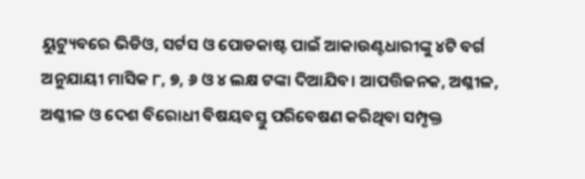ୟୁଟ୍ୟୁବରେ ଭିଡିଓ, ସର୍ଟସ ଓ ପୋଡକାଷ୍ଟ ପାଇଁ ଆକାଉଣ୍ଟଧାରୀଙ୍କୁ ୪ଟି ବର୍ଗ ଅନୁଯାୟୀ ମାସିକ ୮, ୭, ୬ ଓ ୪ ଲକ୍ଷ ଟଙ୍କା ଦିଆଯିବ। ଆପତ୍ତିଜନକ, ଅଶ୍ଳୀଳ, ଅଶ୍ଳୀଳ ଓ ଦେଶ ବିରୋଧୀ ବିଷୟବସ୍ତୁ ପରିବେଷଣ କରିଥିବା ସମ୍ପୃକ୍ତ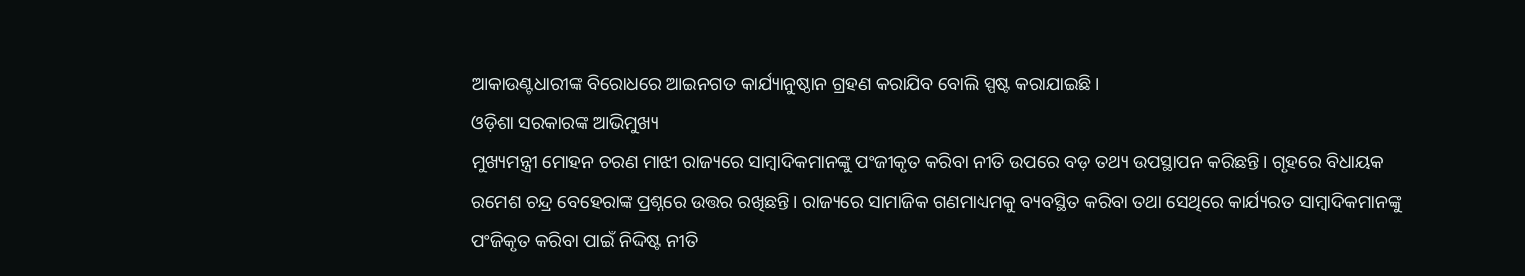ଆକାଉଣ୍ଟଧାରୀଙ୍କ ବିରୋଧରେ ଆଇନଗତ କାର୍ଯ୍ୟାନୁଷ୍ଠାନ ଗ୍ରହଣ କରାଯିବ ବୋଲି ସ୍ପଷ୍ଟ କରାଯାଇଛି।
ଓଡ଼ିଶା ସରକାରଙ୍କ ଆଭିମୁଖ୍ୟ
ମୁଖ୍ୟମନ୍ତ୍ରୀ ମୋହନ ଚରଣ ମାଝୀ ରାଜ୍ୟରେ ସାମ୍ବାଦିକମାନଙ୍କୁ ପଂଜୀକୃତ କରିବା ନୀତି ଉପରେ ବଡ଼ ତଥ୍ୟ ଉପସ୍ଥାପନ କରିଛନ୍ତି। ଗୃହରେ ବିଧାୟକ ରମେଶ ଚନ୍ଦ୍ର ବେହେରାଙ୍କ ପ୍ରଶ୍ନରେ ଉତ୍ତର ରଖିଛନ୍ତି। ରାଜ୍ୟରେ ସାମାଜିକ ଗଣମାଧ୍ୟମକୁ ବ୍ୟବସ୍ଥିତ କରିବା ତଥା ସେଥିରେ କାର୍ଯ୍ୟରତ ସାମ୍ବାଦିକମାନଙ୍କୁ ପଂଜିକୃତ କରିବା ପାଇଁ ନିଦ୍ଦିଷ୍ଟ ନୀତି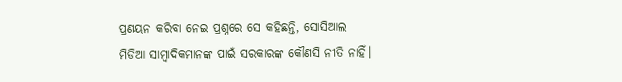ପ୍ରଣୟନ କରିବା ନେଇ ପ୍ରଶ୍ନରେ ସେ କହିଛନ୍ତି, ସୋସିଆଲ ମିଡିଆ ସାମ୍ବାଦିକମାନଙ୍କ ପାଇଁ ସରକାରଙ୍କ କୌଣସି ନୀତି ନାହିଁ।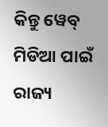କିନ୍ତୁ ୱେବ୍ ମିଡିଆ ପାଇଁ ରାଜ୍ୟ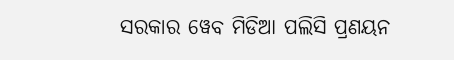ସରକାର ୱେବ ମିଡିଆ ପଲିସି ପ୍ରଣୟନ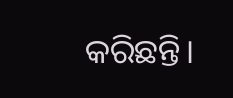କରିଛନ୍ତି।